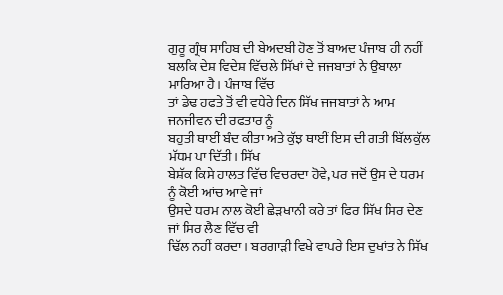ਗੁਰੂ ਗ੍ਰੰਥ ਸਾਹਿਬ ਦੀ ਬੇਅਦਬੀ ਹੋਣ ਤੋਂ ਬਾਅਦ ਪੰਜਾਬ ਹੀ ਨਹੀਂ
ਬਲਕਿ ਦੇਸ਼ ਵਿਦੇਸ਼ ਵਿੱਚਲੇ ਸਿੱਖਾਂ ਦੇ ਜਜਬਾਤਾਂ ਨੇ ਉਬਾਲਾ ਮਾਰਿਆ ਹੈ। ਪੰਜਾਬ ਵਿੱਚ
ਤਾਂ ਡੇਢ ਹਫਤੇ ਤੋਂ ਵੀ ਵਧੇਰੇ ਦਿਨ ਸਿੱਖ ਜਜਬਾਤਾਂ ਨੇ ਆਮ ਜਨਜੀਵਨ ਦੀ ਰਫਤਾਰ ਨੂੰ
ਬਹੁਤੀ ਥਾਈਂ ਬੰਦ ਕੀਤਾ ਅਤੇ ਕੁੱਝ ਥਾਈਂ ਇਸ ਦੀ ਗਤੀ ਬਿੱਲਕੁੱਲ ਮੱਧਮ ਪਾ ਦਿੱਤੀ। ਸਿੱਖ
ਬੇਸ਼ੱਕ ਕਿਸੇ ਹਾਲਤ ਵਿੱਚ ਵਿਚਰਦਾ ਹੋਵੇ, ਪਰ ਜਦੋਂ ਉਸ ਦੇ ਧਰਮ ਨੂੰ ਕੋਈ ਆਂਚ ਆਵੇ ਜਾਂ
ਉਸਦੇ ਧਰਮ ਨਾਲ ਕੋਈ ਛੇੜਖਾਨੀ ਕਰੇ ਤਾਂ ਫਿਰ ਸਿੱਖ ਸਿਰ ਦੇਣ ਜਾਂ ਸਿਰ ਲੈਣ ਵਿੱਚ ਵੀ
ਢਿੱਲ ਨਹੀਂ ਕਰਦਾ। ਬਰਗਾੜੀ ਵਿਖੇ ਵਾਪਰੇ ਇਸ ਦੁਖਾਂਤ ਨੇ ਸਿੱਖ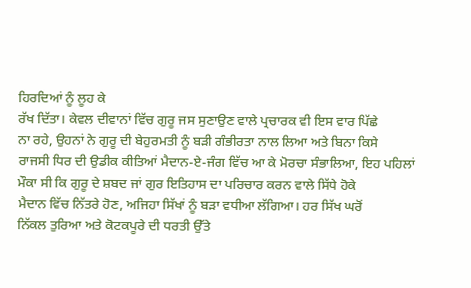ਹਿਰਦਿਆਂ ਨੂੰ ਲੂਹ ਕੇ
ਰੱਖ ਦਿੱਤਾ। ਕੇਵਲ ਦੀਵਾਨਾਂ ਵਿੱਚ ਗੁਰੂ ਜਸ ਸੁਣਾਉਣ ਵਾਲੇ ਪ੍ਰਚਾਰਕ ਵੀ ਇਸ ਵਾਰ ਪਿੱਛੇ
ਨਾ ਰਹੇ, ਉਹਨਾਂ ਨੇ ਗੁਰੂ ਦੀ ਬੇਹੁਰਮਤੀ ਨੂੰ ਬੜੀ ਗੰਭੀਰਤਾ ਨਾਲ ਲਿਆ ਅਤੇ ਬਿਨਾ ਕਿਸੇ
ਰਾਜਸੀ ਧਿਰ ਦੀ ਉਡੀਕ ਕੀਤਿਆਂ ਮੈਦਾਨ-ਏ-ਜੰਗ ਵਿੱਚ ਆ ਕੇ ਮੋਰਚਾ ਸੰਭਾਲਿਆ, ਇਹ ਪਹਿਲਾਂ
ਮੌਕਾ ਸੀ ਕਿ ਗੁਰੂ ਦੇ ਸ਼ਬਦ ਜਾਂ ਗੁਰ ਇਤਿਹਾਸ ਦਾ ਪਰਿਚਾਰ ਕਰਨ ਵਾਲੇ ਸਿੱਧੇ ਹੋਕੇ
ਮੈਦਾਨ ਵਿੱਚ ਨਿੱਤਰੇ ਹੋਣ, ਅਜਿਹਾ ਸਿੱਖਾਂ ਨੂੰ ਬੜਾ ਵਧੀਆ ਲੱਗਿਆ। ਹਰ ਸਿੱਖ ਘਰੋਂ
ਨਿੱਕਲ ਤੁਰਿਆ ਅਤੇ ਕੋਟਕਪੂਰੇ ਦੀ ਧਰਤੀ ਉੱਤੇ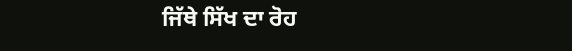ਜਿੱਥੇ ਸਿੱਖ ਦਾ ਰੋਹ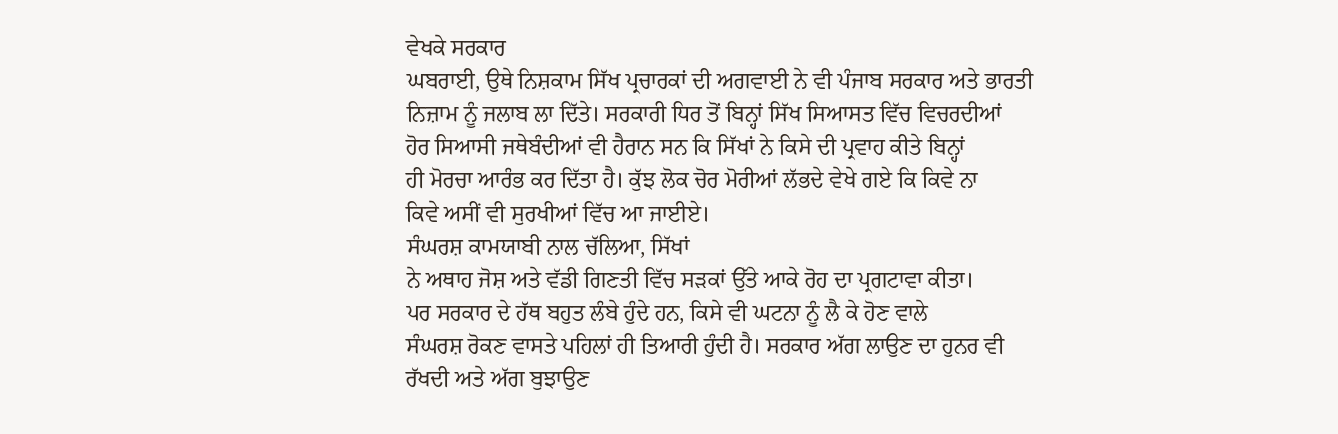ਵੇਖਕੇ ਸਰਕਾਰ
ਘਬਰਾਈ, ਉਥੇ ਨਿਸ਼ਕਾਮ ਸਿੱਖ ਪ੍ਰਚਾਰਕਾਂ ਦੀ ਅਗਵਾਈ ਨੇ ਵੀ ਪੰਜਾਬ ਸਰਕਾਰ ਅਤੇ ਭਾਰਤੀ
ਨਿਜ਼ਾਮ ਨੂੰ ਜਲਾਬ ਲਾ ਦਿੱਤੇ। ਸਰਕਾਰੀ ਧਿਰ ਤੋਂ ਬਿਨ੍ਹਾਂ ਸਿੱਖ ਸਿਆਸਤ ਵਿੱਚ ਵਿਚਰਦੀਆਂ
ਹੋਰ ਸਿਆਸੀ ਜਥੇਬੰਦੀਆਂ ਵੀ ਹੈਰਾਨ ਸਨ ਕਿ ਸਿੱਖਾਂ ਨੇ ਕਿਸੇ ਦੀ ਪ੍ਰਵਾਹ ਕੀਤੇ ਬਿਨ੍ਹਾਂ
ਹੀ ਮੋਰਚਾ ਆਰੰਭ ਕਰ ਦਿੱਤਾ ਹੈ। ਕੁੱਝ ਲੋਕ ਚੋਰ ਮੋਰੀਆਂ ਲੱਭਦੇ ਵੇਖੇ ਗਏ ਕਿ ਕਿਵੇ ਨਾ
ਕਿਵੇ ਅਸੀਂ ਵੀ ਸੁਰਖੀਆਂ ਵਿੱਚ ਆ ਜਾਈਏ।
ਸੰਘਰਸ਼ ਕਾਮਯਾਬੀ ਨਾਲ ਚੱਲਿਆ, ਸਿੱਖਾਂ
ਨੇ ਅਥਾਹ ਜੋਸ਼ ਅਤੇ ਵੱਡੀ ਗਿਣਤੀ ਵਿੱਚ ਸੜਕਾਂ ਉੱਤੇ ਆਕੇ ਰੋਹ ਦਾ ਪ੍ਰਗਟਾਵਾ ਕੀਤਾ।
ਪਰ ਸਰਕਾਰ ਦੇ ਹੱਥ ਬਹੁਤ ਲੰਬੇ ਹੁੰਦੇ ਹਨ, ਕਿਸੇ ਵੀ ਘਟਨਾ ਨੂੰ ਲੈ ਕੇ ਹੋਣ ਵਾਲੇ
ਸੰਘਰਸ਼ ਰੋਕਣ ਵਾਸਤੇ ਪਹਿਲਾਂ ਹੀ ਤਿਆਰੀ ਹੁੰਦੀ ਹੈ। ਸਰਕਾਰ ਅੱਗ ਲਾਉਣ ਦਾ ਹੁਨਰ ਵੀ
ਰੱਖਦੀ ਅਤੇ ਅੱਗ ਬੁਝਾਉਣ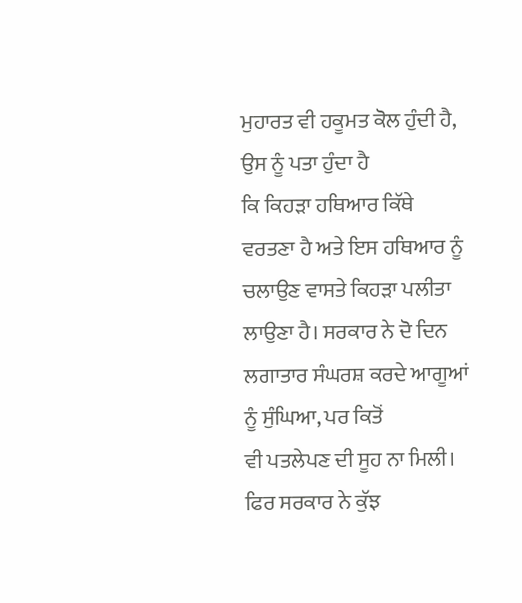ਮੁਹਾਰਤ ਵੀ ਹਕੂਮਤ ਕੋਲ ਹੁੰਦੀ ਹੈ, ਉਸ ਨੂੰ ਪਤਾ ਹੁੰਦਾ ਹੈ
ਕਿ ਕਿਹੜਾ ਹਥਿਆਰ ਕਿੱਥੇ ਵਰਤਣਾ ਹੈ ਅਤੇ ਇਸ ਹਥਿਆਰ ਨੂੰ ਚਲਾਉਣ ਵਾਸਤੇ ਕਿਹੜਾ ਪਲੀਤਾ
ਲਾਉਣਾ ਹੈ। ਸਰਕਾਰ ਨੇ ਦੋ ਦਿਨ ਲਗਾਤਾਰ ਸੰਘਰਸ਼ ਕਰਦੇ ਆਗੂਆਂ ਨੂੰ ਸੁੰਘਿਆ, ਪਰ ਕਿਤੋਂ
ਵੀ ਪਤਲੇਪਣ ਦੀ ਸੂਹ ਨਾ ਮਿਲੀ। ਫਿਰ ਸਰਕਾਰ ਨੇ ਕੁੱਝ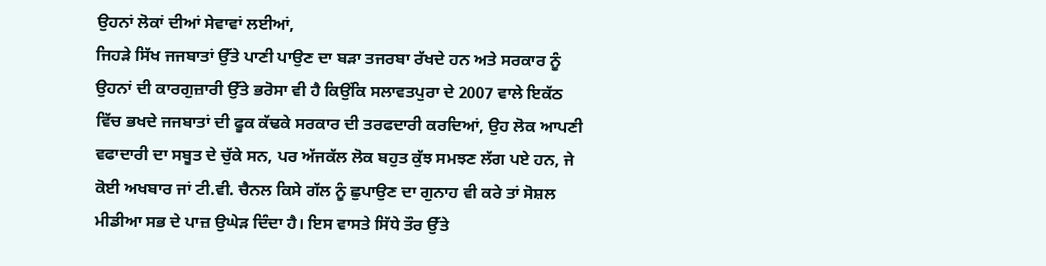ਉਹਨਾਂ ਲੋਕਾਂ ਦੀਆਂ ਸੇਵਾਵਾਂ ਲਈਆਂ,
ਜਿਹੜੇ ਸਿੱਖ ਜਜਬਾਤਾਂ ਉੱਤੇ ਪਾਣੀ ਪਾਉਣ ਦਾ ਬੜਾ ਤਜਰਬਾ ਰੱਖਦੇ ਹਨ ਅਤੇ ਸਰਕਾਰ ਨੂੰ
ਉਹਨਾਂ ਦੀ ਕਾਰਗੁਜ਼ਾਰੀ ਉੱਤੇ ਭਰੋਸਾ ਵੀ ਹੈ ਕਿਉਂਕਿ ਸਲਾਵਤਪੁਰਾ ਦੇ 2007 ਵਾਲੇ ਇਕੱਠ
ਵਿੱਚ ਭਖਦੇ ਜਜਬਾਤਾਂ ਦੀ ਫੂਕ ਕੱਢਕੇ ਸਰਕਾਰ ਦੀ ਤਰਫਦਾਰੀ ਕਰਦਿਆਂ, ਉਹ ਲੋਕ ਆਪਣੀ
ਵਫਾਦਾਰੀ ਦਾ ਸਬੂਤ ਦੇ ਚੁੱਕੇ ਸਨ, ਪਰ ਅੱਜਕੱਲ ਲੋਕ ਬਹੁਤ ਕੁੱਝ ਸਮਝਣ ਲੱਗ ਪਏ ਹਨ, ਜੇ
ਕੋਈ ਅਖਬਾਰ ਜਾਂ ਟੀ.ਵੀ. ਚੈਨਲ ਕਿਸੇ ਗੱਲ ਨੂੰ ਛੁਪਾਉਣ ਦਾ ਗੁਨਾਹ ਵੀ ਕਰੇ ਤਾਂ ਸੋਸ਼ਲ
ਮੀਡੀਆ ਸਭ ਦੇ ਪਾਜ਼ ਉਘੇੜ ਦਿੰਦਾ ਹੈ। ਇਸ ਵਾਸਤੇ ਸਿੱਧੇ ਤੌਰ ਉੱਤੇ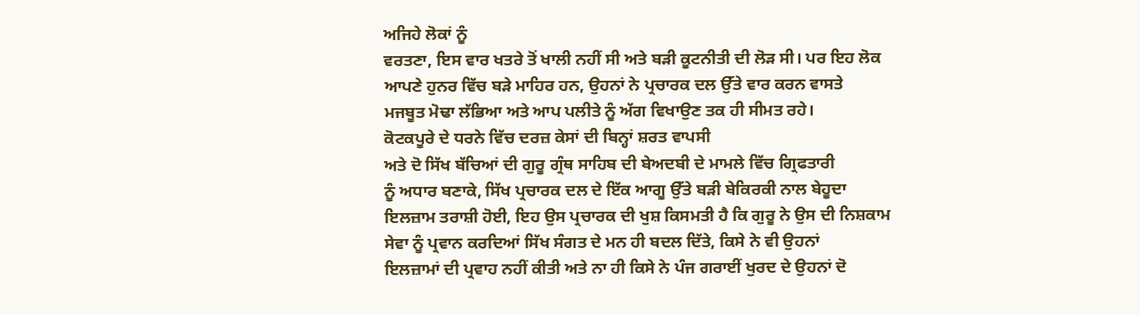ਅਜਿਹੇ ਲੋਕਾਂ ਨੂੰ
ਵਰਤਣਾ, ਇਸ ਵਾਰ ਖਤਰੇ ਤੋਂ ਖਾਲੀ ਨਹੀਂ ਸੀ ਅਤੇ ਬੜੀ ਕੂਟਨੀਤੀ ਦੀ ਲੋੜ ਸੀ। ਪਰ ਇਹ ਲੋਕ
ਆਪਣੇ ਹੁਨਰ ਵਿੱਚ ਬੜੇ ਮਾਹਿਰ ਹਨ, ਉਹਨਾਂ ਨੇ ਪ੍ਰਚਾਰਕ ਦਲ ਉੱਤੇ ਵਾਰ ਕਰਨ ਵਾਸਤੇ
ਮਜਬੂਤ ਮੋਢਾ ਲੱਭਿਆ ਅਤੇ ਆਪ ਪਲੀਤੇ ਨੂੰ ਅੱਗ ਵਿਖਾਉਣ ਤਕ ਹੀ ਸੀਮਤ ਰਹੇ।
ਕੋਟਕਪੂਰੇ ਦੇ ਧਰਨੇ ਵਿੱਚ ਦਰਜ਼ ਕੇਸਾਂ ਦੀ ਬਿਨ੍ਹਾਂ ਸ਼ਰਤ ਵਾਪਸੀ
ਅਤੇ ਦੋ ਸਿੱਖ ਬੱਚਿਆਂ ਦੀ ਗੁਰੂ ਗ੍ਰੰਥ ਸਾਹਿਬ ਦੀ ਬੇਅਦਬੀ ਦੇ ਮਾਮਲੇ ਵਿੱਚ ਗ੍ਰਿਫਤਾਰੀ
ਨੂੰ ਅਧਾਰ ਬਣਾਕੇ, ਸਿੱਖ ਪ੍ਰਚਾਰਕ ਦਲ ਦੇ ਇੱਕ ਆਗੂ ਉੱਤੇ ਬੜੀ ਬੇਕਿਰਕੀ ਨਾਲ ਬੇਹੂਦਾ
ਇਲਜ਼ਾਮ ਤਰਾਸ਼ੀ ਹੋਈ, ਇਹ ਉਸ ਪ੍ਰਚਾਰਕ ਦੀ ਖੁਸ਼ ਕਿਸਮਤੀ ਹੈ ਕਿ ਗੁਰੂ ਨੇ ਉਸ ਦੀ ਨਿਸ਼ਕਾਮ
ਸੇਵਾ ਨੂੰ ਪ੍ਰਵਾਨ ਕਰਦਿਆਂ ਸਿੱਖ ਸੰਗਤ ਦੇ ਮਨ ਹੀ ਬਦਲ ਦਿੱਤੇ, ਕਿਸੇ ਨੇ ਵੀ ਉਹਨਾਂ
ਇਲਜ਼ਾਮਾਂ ਦੀ ਪ੍ਰਵਾਹ ਨਹੀਂ ਕੀਤੀ ਅਤੇ ਨਾ ਹੀ ਕਿਸੇ ਨੇ ਪੰਜ ਗਰਾਈਂ ਖੁਰਦ ਦੇ ਉਹਨਾਂ ਦੋ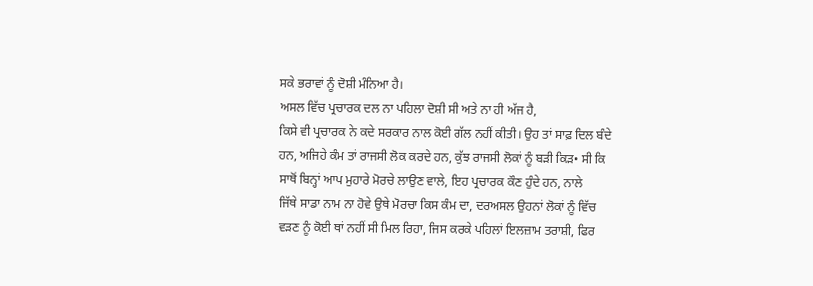ਸਕੇ ਭਰਾਵਾਂ ਨੂੰ ਦੋਸ਼ੀ ਮੰਨਿਆ ਹੈ।
ਅਸਲ ਵਿੱਚ ਪ੍ਰਚਾਰਕ ਦਲ ਨਾ ਪਹਿਲਾ ਦੋਸ਼ੀ ਸੀ ਅਤੇ ਨਾ ਹੀ ਅੱਜ ਹੈ,
ਕਿਸੇ ਵੀ ਪ੍ਰਚਾਰਕ ਨੇ ਕਦੇ ਸਰਕਾਰ ਨਾਲ ਕੋਈ ਗੱਲ ਨਹੀਂ ਕੀਤੀ। ਉਹ ਤਾਂ ਸਾਫ਼ ਦਿਲ ਬੰਦੇ
ਹਨ, ਅਜਿਹੇ ਕੰਮ ਤਾਂ ਰਾਜਸੀ ਲੋਕ ਕਰਦੇ ਹਨ, ਕੁੱਝ ਰਾਜਸੀ ਲੋਕਾਂ ਨੂੰ ਬੜੀ ਕਿੜ• ਸੀ ਕਿ
ਸਾਥੋਂ ਬਿਨ੍ਹਾਂ ਆਪ ਮੁਹਾਰੇ ਮੋਰਚੇ ਲਾਉਣ ਵਾਲੇ, ਇਹ ਪ੍ਰਚਾਰਕ ਕੌਣ ਹੁੰਦੇ ਹਨ, ਨਾਲੇ
ਜਿੱਥੇ ਸਾਡਾ ਨਾਮ ਨਾ ਹੋਵੇ ਉਥੇ ਮੋਰਚਾ ਕਿਸ ਕੰਮ ਦਾ, ਦਰਅਸਲ ਉਹਨਾਂ ਲੋਕਾਂ ਨੂੰ ਵਿੱਚ
ਵੜਣ ਨੂੰ ਕੋਈ ਥਾਂ ਨਹੀਂ ਸੀ ਮਿਲ ਰਿਹਾ, ਜਿਸ ਕਰਕੇ ਪਹਿਲਾਂ ਇਲਜ਼ਾਮ ਤਰਾਸ਼ੀ, ਫਿਰ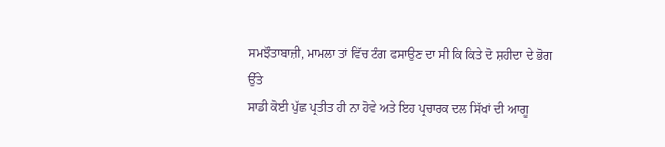ਸਮਝੌਤਾਬਾਜ਼ੀ, ਮਾਮਲਾ ਤਾਂ ਵਿੱਚ ਟੰਗ ਫਸਾਉਣ ਦਾ ਸੀ ਕਿ ਕਿਤੇ ਦੋ ਸ਼ਹੀਦਾ ਦੇ ਭੋਗ ਉੱਤੇ
ਸਾਡੀ ਕੋਈ ਪੁੱਛ ਪ੍ਰਤੀਤ ਹੀ ਨਾ ਹੋਵੇ ਅਤੇ ਇਹ ਪ੍ਰਚਾਰਕ ਦਲ ਸਿੱਖਾਂ ਦੀ ਆਗੂ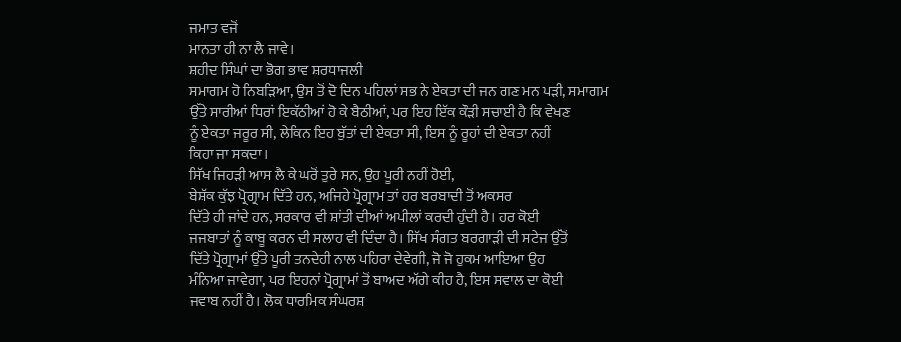ਜਮਾਤ ਵਜੋਂ
ਮਾਨਤਾ ਹੀ ਨਾ ਲੈ ਜਾਵੇ।
ਸ਼ਹੀਦ ਸਿੰਘਾਂ ਦਾ ਭੋਗ ਭਾਵ ਸ਼ਰਧਾਜਲੀ
ਸਮਾਗਮ ਹੋ ਨਿਬੜਿਆ, ਉਸ ਤੋਂ ਦੋ ਦਿਨ ਪਹਿਲਾਂ ਸਭ ਨੇ ਏਕਤਾ ਦੀ ਜਨ ਗਣ ਮਨ ਪੜੀ, ਸਮਾਗਮ
ਉੱਤੇ ਸਾਰੀਆਂ ਧਿਰਾਂ ਇਕੱਠੀਆਂ ਹੋ ਕੇ ਬੈਠੀਆਂ, ਪਰ ਇਹ ਇੱਕ ਕੌੜੀ ਸਚਾਈ ਹੈ ਕਿ ਵੇਖਣ
ਨੂੰ ਏਕਤਾ ਜਰੂਰ ਸੀ, ਲੇਕਿਨ ਇਹ ਬੁੱਤਾਂ ਦੀ ਏਕਤਾ ਸੀ, ਇਸ ਨੂੰ ਰੂਹਾਂ ਦੀ ਏਕਤਾ ਨਹੀਂ
ਕਿਹਾ ਜਾ ਸਕਦਾ।
ਸਿੱਖ ਜਿਹੜੀ ਆਸ ਲੈ ਕੇ ਘਰੋਂ ਤੁਰੇ ਸਨ, ਉਹ ਪੂਰੀ ਨਹੀਂ ਹੋਈ,
ਬੇਸ਼ੱਕ ਕੁੱਝ ਪ੍ਰੋਗ੍ਰਾਮ ਦਿੱਤੇ ਹਨ, ਅਜਿਹੇ ਪ੍ਰੋਗ੍ਰਾਮ ਤਾਂ ਹਰ ਬਰਬਾਦੀ ਤੋਂ ਅਕਸਰ
ਦਿੱਤੇ ਹੀ ਜਾਂਦੇ ਹਨ, ਸਰਕਾਰ ਵੀ ਸ਼ਾਂਤੀ ਦੀਆਂ ਅਪੀਲਾਂ ਕਰਦੀ ਹੁੰਦੀ ਹੈ। ਹਰ ਕੋਈ
ਜਜਬਾਤਾਂ ਨੂੰ ਕਾਬੂ ਕਰਨ ਦੀ ਸਲਾਹ ਵੀ ਦਿੰਦਾ ਹੈ। ਸਿੱਖ ਸੰਗਤ ਬਰਗਾੜੀ ਦੀ ਸਟੇਜ ਉੱਤੋਂ
ਦਿੱਤੇ ਪ੍ਰੋਗ੍ਰਾਮਾਂ ਉੱਤੇ ਪੂਰੀ ਤਨਦੇਹੀ ਨਾਲ ਪਹਿਰਾ ਦੇਵੇਗੀ, ਜੋ ਜੋ ਹੁਕਮ ਆਇਆ ਉਹ
ਮੰਨਿਆ ਜਾਵੇਗਾ, ਪਰ ਇਹਨਾਂ ਪ੍ਰੋਗ੍ਰਾਮਾਂ ਤੋਂ ਬਾਅਦ ਅੱਗੇ ਕੀਹ ਹੈ, ਇਸ ਸਵਾਲ ਦਾ ਕੋਈ
ਜਵਾਬ ਨਹੀਂ ਹੈ। ਲੋਕ ਧਾਰਮਿਕ ਸੰਘਰਸ਼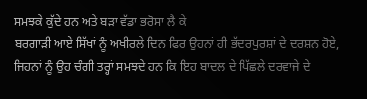ਸਮਝਕੇ ਕੁੱਦੇ ਹਨ ਅਤੇ ਬੜਾ ਵੱਡਾ ਭਰੋਸਾ ਲੈ ਕੇ
ਬਰਗਾੜੀ ਆਏ ਸਿੱਖਾਂ ਨੂੰ ਅਖੀਰਲੇ ਦਿਨ ਫਿਰ ਉਹਨਾਂ ਹੀ ਭੱਦਰਪੁਰਸ਼ਾਂ ਦੇ ਦਰਸ਼ਨ ਹੋਏ,
ਜਿਹਨਾਂ ਨੂੰ ਉਹ ਚੰਗੀ ਤਰ੍ਹਾਂ ਸਮਝਦੇ ਹਨ ਕਿ ਇਹ ਬਾਦਲ ਦੇ ਪਿੱਛਲੇ ਦਰਵਾਜੇ ਦੇ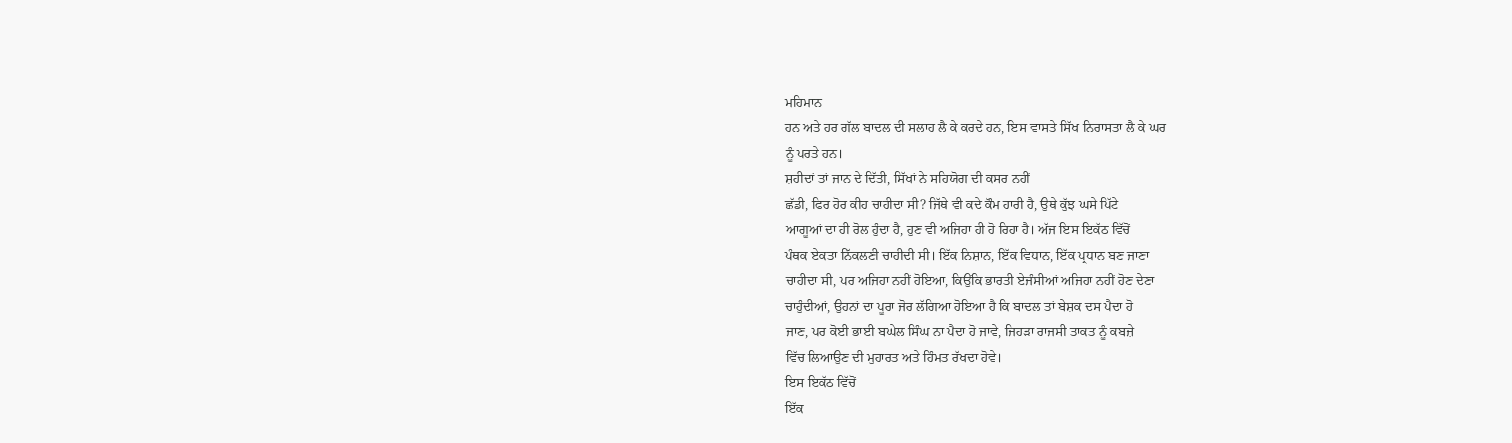ਮਹਿਮਾਨ
ਹਨ ਅਤੇ ਹਰ ਗੱਲ ਬਾਦਲ ਦੀ ਸਲਾਹ ਲੈ ਕੇ ਕਰਦੇ ਹਨ, ਇਸ ਵਾਸਤੇ ਸਿੱਖ ਨਿਰਾਸਤਾ ਲੈ ਕੇ ਘਰ
ਨੂੰ ਪਰਤੇ ਹਨ।
ਸ਼ਹੀਦਾਂ ਤਾਂ ਜਾਨ ਦੇ ਦਿੱਤੀ, ਸਿੱਖਾਂ ਨੇ ਸਹਿਯੋਗ ਦੀ ਕਸਰ ਨਹੀਂ
ਛੱਡੀ, ਫਿਰ ਹੋਰ ਕੀਹ ਚਾਹੀਦਾ ਸੀ? ਜਿੱਥੇ ਵੀ ਕਦੇ ਕੌਮ ਹਾਰੀ ਹੈ, ਉਥੇ ਕੁੱਝ ਘਸੇ ਪਿੱਟੇ
ਆਗੂਆਂ ਦਾ ਹੀ ਰੋਲ ਹੁੰਦਾ ਹੈ, ਹੁਣ ਵੀ ਅਜਿਹਾ ਹੀ ਹੋ ਰਿਹਾ ਹੈ। ਅੱਜ ਇਸ ਇਕੱਠ ਵਿੱਚੋਂ
ਪੰਥਕ ਏਕਤਾ ਨਿੱਕਲਣੀ ਚਾਹੀਦੀ ਸੀ। ਇੱਕ ਨਿਸ਼ਾਨ, ਇੱਕ ਵਿਧਾਨ, ਇੱਕ ਪ੍ਰਧਾਨ ਬਣ ਜਾਣਾ
ਚਾਹੀਦਾ ਸੀ, ਪਰ ਅਜਿਹਾ ਨਹੀਂ ਹੋਇਆ, ਕਿਉਂਕਿ ਭਾਰਤੀ ਏਜੰਸੀਆਂ ਅਜਿਹਾ ਨਹੀਂ ਹੋਣ ਦੇਣਾ
ਚਾਹੁੰਦੀਆਂ, ਉਹਨਾਂ ਦਾ ਪੂਰਾ ਜੋਰ ਲੱਗਿਆ ਹੋਇਆ ਹੈ ਕਿ ਬਾਦਲ ਤਾਂ ਬੇਸ਼ਕ ਦਸ ਪੈਦਾ ਹੋ
ਜਾਣ, ਪਰ ਕੋਈ ਭਾਈ ਬਘੇਲ ਸਿੰਘ ਨਾ ਪੈਦਾ ਹੋ ਜਾਵੇ, ਜਿਹੜਾ ਰਾਜਸੀ ਤਾਕਤ ਨੂੰ ਕਬਜ਼ੇ
ਵਿੱਚ ਲਿਆਉਣ ਦੀ ਮੁਹਾਰਤ ਅਤੇ ਹਿੰਮਤ ਰੱਖਦਾ ਹੋਵੇ।
ਇਸ ਇਕੱਠ ਵਿੱਚੋਂ
ਇੱਕ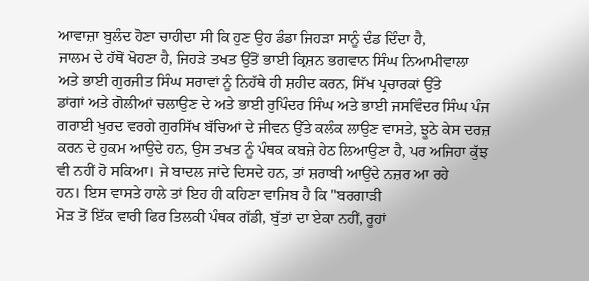ਆਵਾਜ਼ਾ ਬੁਲੰਦ ਹੋਣਾ ਚਾਹੀਦਾ ਸੀ ਕਿ ਹੁਣ ਉਹ ਡੰਡਾ ਜਿਹੜਾ ਸਾਨੂੰ ਦੰਡ ਦਿੰਦਾ ਹੈ,
ਜਾਲਮ ਦੇ ਹੱਥੋਂ ਖੋਹਣਾ ਹੈ, ਜਿਹੜੇ ਤਖਤ ਉੱਤੋਂ ਭਾਈ ਕ੍ਰਿਸ਼ਨ ਭਗਵਾਨ ਸਿੰਘ ਨਿਆਮੀਵਾਲਾ
ਅਤੇ ਭਾਈ ਗੁਰਜੀਤ ਸਿੰਘ ਸਰਾਵਾਂ ਨੂੰ ਨਿਹੱਥੇ ਹੀ ਸ਼ਹੀਦ ਕਰਨ, ਸਿੱਖ ਪ੍ਰਚਾਰਕਾਂ ਉੱਤੇ
ਡਾਂਗਾਂ ਅਤੇ ਗੋਲੀਆਂ ਚਲਾਉਣ ਦੇ ਅਤੇ ਭਾਈ ਰੁਪਿੰਦਰ ਸਿੰਘ ਅਤੇ ਭਾਈ ਜਸਵਿੰਦਰ ਸਿੰਘ ਪੰਜ
ਗਰਾਈ ਖੁਰਦ ਵਰਗੇ ਗੁਰਸਿੱਖ ਬੱਚਿਆਂ ਦੇ ਜੀਵਨ ਉੱਤੇ ਕਲੰਕ ਲਾਉਣ ਵਾਸਤੇ, ਝੂਠੇ ਕੇਸ ਦਰਜ਼
ਕਰਨ ਦੇ ਹੁਕਮ ਆਉਦੇ ਹਨ, ਉਸ ਤਖਤ ਨੂੰ ਪੰਥਕ ਕਬਜ਼ੇ ਹੇਠ ਲਿਆਉਣਾ ਹੈ, ਪਰ ਅਜਿਹਾ ਕੁੱਝ
ਵੀ ਨਹੀਂ ਹੋ ਸਕਿਆ। ਜੇ ਬਾਦਲ ਜਾਂਦੇ ਦਿਸਦੇ ਹਨ, ਤਾਂ ਸ਼ਰਾਬੀ ਆਉਂਦੇ ਨਜ਼ਰ ਆ ਰਹੇ
ਹਨ। ਇਸ ਵਾਸਤੇ ਹਾਲੇ ਤਾਂ ਇਹ ਹੀ ਕਹਿਣਾ ਵਾਜਿਬ ਹੈ ਕਿ "ਬਰਗਾੜੀ
ਮੋੜ ਤੋਂ ਇੱਕ ਵਾਰੀ ਫਿਰ ਤਿਲਕੀ ਪੰਥਕ ਗੱਡੀ, ਬੁੱਤਾਂ ਦਾ ਏਕਾ ਨਹੀਂ, ਰੂਹਾਂ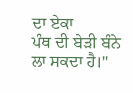ਦਾ ਏਕਾ
ਪੰਥ ਦੀ ਬੇੜੀ ਬੰਨੇ ਲਾ ਸਕਦਾ ਹੈ।"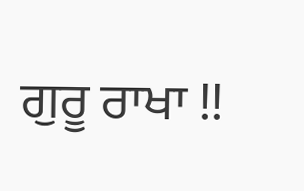ਗੁਰੂ ਰਾਖਾ !!